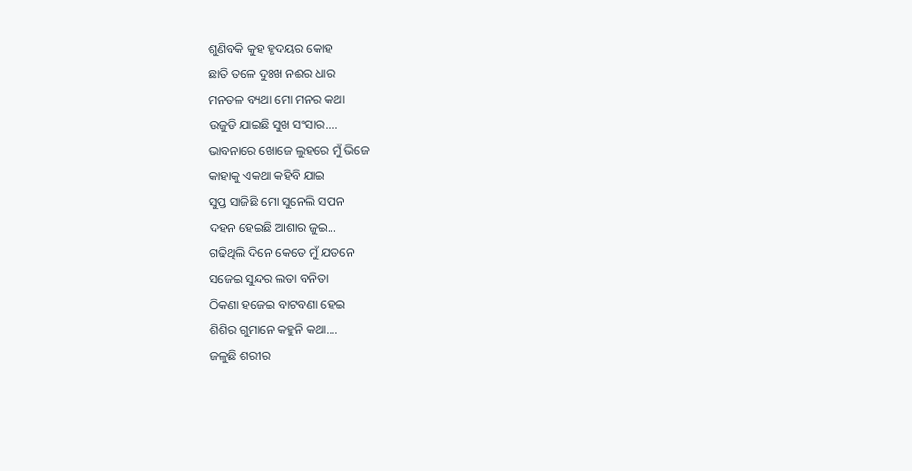ଶୁଣିବକି କୁହ ହୃଦୟର କୋହ
ଛାତି ତଳେ ଦୁଃଖ ନଈର ଧାର
ମନତଳ ବ୍ୟଥା ମୋ ମନର କଥା
ଉଜୁଡି ଯାଇଛି ସୁଖ ସଂସାର....
ଭାବନାରେ ଖୋଜେ ଲୁହରେ ମୁଁ ଭିଜେ
କାହାକୁ ଏକଥା କହିବି ଯାଇ
ସୁପ୍ତ ସାଜିଛି ମୋ ସୁନେଲି ସପନ
ଦହନ ହେଇଛି ଆଶାର ଜୁଇ...
ଗଢିଥିଲି ଦିନେ କେତେ ମୁଁ ଯତନେ
ସଜେଇ ସୁନ୍ଦର ଲତା ବନିତା
ଠିକଣା ହଜେଇ ବାଟବଣା ହେଇ
ଶିଶିର ଗୁମାନେ କହୁନି କଥା....
ଜଳୁଛି ଶରୀର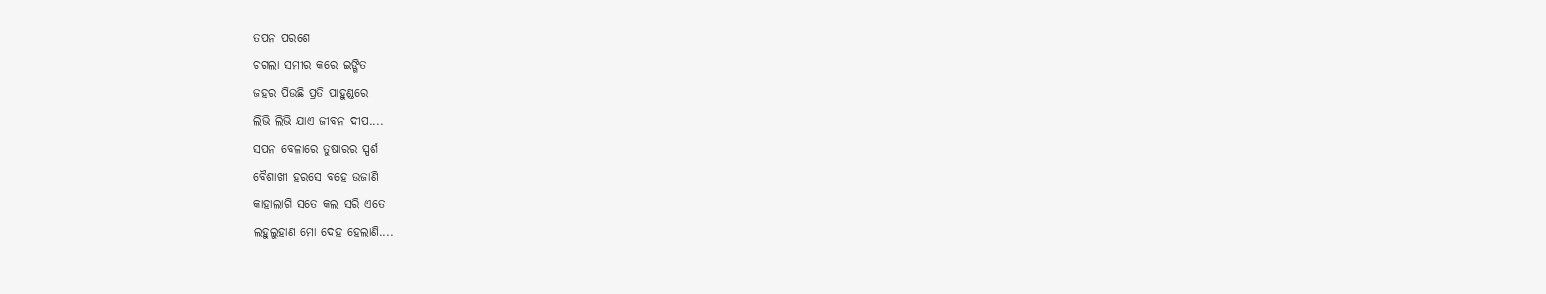ତପନ ପରଶେ
ଚଗଲା ସମୀର କରେ ଇଙ୍ଗିତ
ଜହର ପିଉଛି ପ୍ରତି ପାହୁଣ୍ଡରେ
ଲିଭି ଲିଭି ଯାଏ ଜୀବନ ଦୀପ....
ସପନ ବେଳାରେ ତୁଷାରର ସ୍ପର୍ଶ
ବୈଶାଖୀ ହରସେ ବହେ ଉଜାଣି
କାହାଲାଗି ସତେ କଲ ସରି ଏତେ
ଲହୁଲୁହାଣ ମୋ ଦେହ ହେଲାଣି....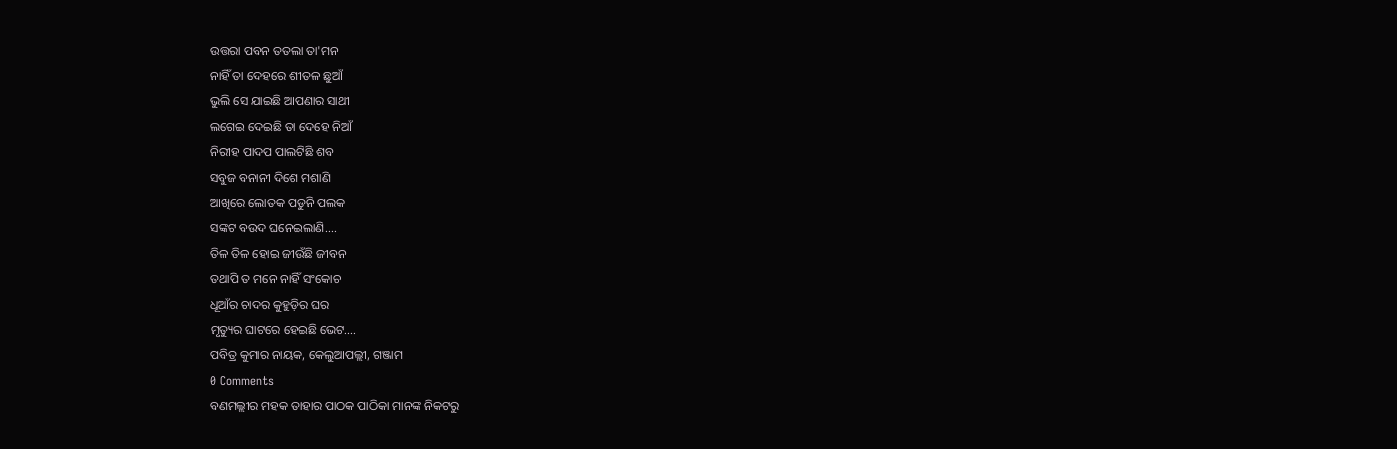ଉତ୍ତରା ପବନ ତତଲା ତା'ମନ
ନାହିଁ ତା ଦେହରେ ଶୀତଳ ଛୁଆଁ
ଭୁଲି ସେ ଯାଇଛି ଆପଣାର ସାଥୀ
ଲଗେଇ ଦେଇଛି ତା ଦେହେ ନିଆଁ
ନିରୀହ ପାଦପ ପାଲଟିଛି ଶବ
ସବୁଜ ବନାନୀ ଦିଶେ ମଶାଣି
ଆଖିରେ ଲୋତକ ପଡୁନି ପଲକ
ସଙ୍କଟ ବଉଦ ଘନେଇଲାଣି....
ତିଳ ତିଳ ହୋଇ ଜୀଉଁଛି ଜୀବନ
ତଥାପି ତ ମନେ ନାହିଁ ସଂକୋଚ
ଧୂଆଁର ଚାଦର କୁହୁଡ଼ିର ଘର
ମୃତ୍ୟୁର ଘାଟରେ ହେଇଛି ଭେଟ....
ପବିତ୍ର କୁମାର ନାୟକ, କେଲୁଆପଲ୍ଲୀ, ଗଞ୍ଜାମ
0 Comments
ବଣମଲ୍ଲୀର ମହକ ତାହାର ପାଠକ ପାଠିକା ମାନଙ୍କ ନିକଟରୁ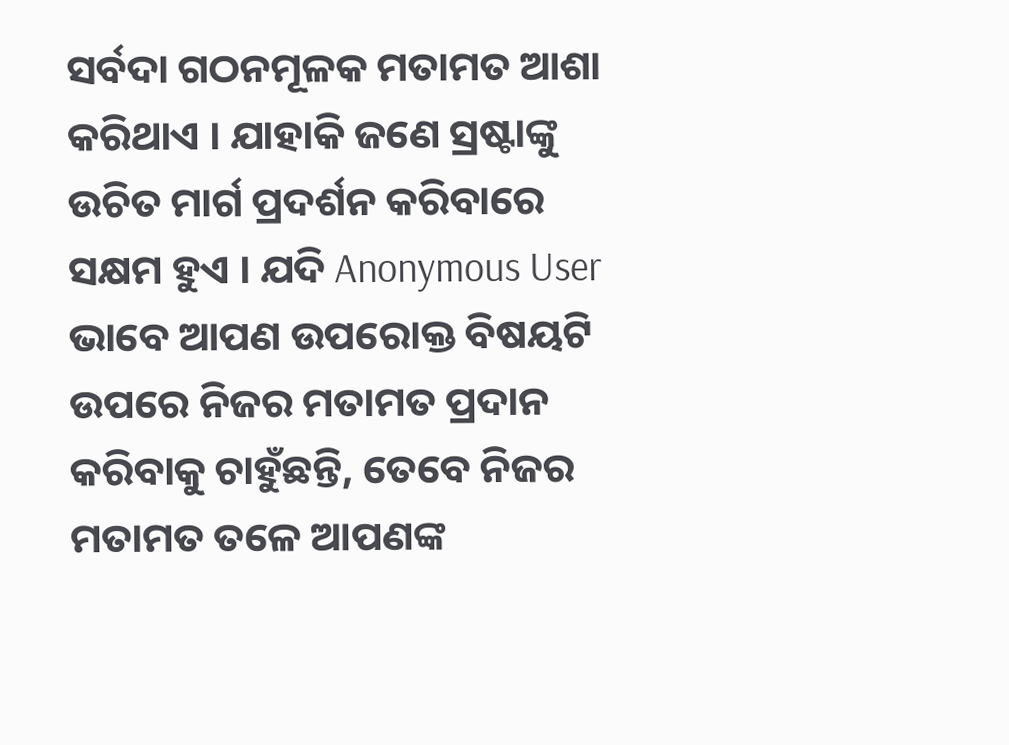ସର୍ବଦା ଗଠନମୂଳକ ମତାମତ ଆଶା କରିଥାଏ । ଯାହାକି ଜଣେ ସ୍ରଷ୍ଟାଙ୍କୁ ଉଚିତ ମାର୍ଗ ପ୍ରଦର୍ଶନ କରିବାରେ ସକ୍ଷମ ହୁଏ । ଯଦି Anonymous User ଭାବେ ଆପଣ ଉପରୋକ୍ତ ବିଷୟଟି ଉପରେ ନିଜର ମତାମତ ପ୍ରଦାନ କରିବାକୁ ଚାହୁଁଛନ୍ତି, ତେବେ ନିଜର ମତାମତ ତଳେ ଆପଣଙ୍କ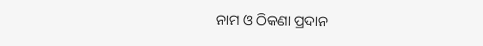ନାମ ଓ ଠିକଣା ପ୍ରଦାନ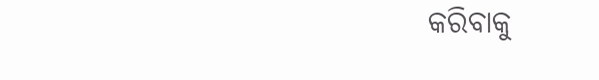କରିବାକୁ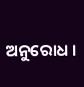ଅନୁରୋଧ ।